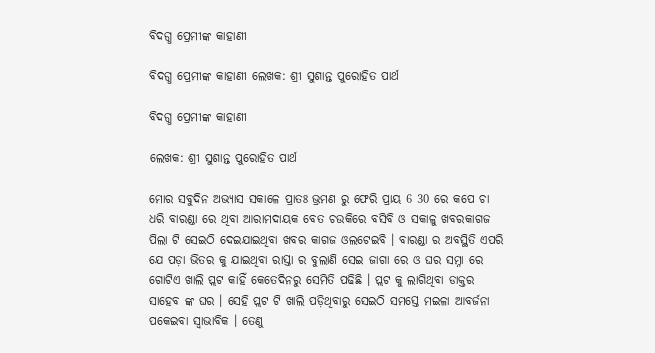ବିଦଗ୍ଧ ପ୍ରେମୀଙ୍କ କାହାଣୀ

ବିଦଗ୍ଧ ପ୍ରେମୀଙ୍କ କାହାଣୀ ଲେଖକ: ଶ୍ରୀ ସୁଶାନ୍ତ ପୁରୋହିତ ପାର୍ଥ

ବିଦଗ୍ଧ ପ୍ରେମୀଙ୍କ କାହାଣୀ

ଲେଖକ: ଶ୍ରୀ ସୁଶାନ୍ତ ପୁରୋହିତ ପାର୍ଥ

ମୋର ସବୁଦିନ ଅଭ୍ୟାସ ସକାଳେ ପ୍ରାତଃ ଭ୍ରମଣ ରୁ ଫେରି ପ୍ରାୟ 6 30 ରେ କପେ ଚା ଧରି ବାରଣ୍ଡା ରେ ଥିବା ଆରାମଦାୟକ ବେତ ଚଉକିରେ ବସିବି ଓ ସକାଳୁ ଖବରକାଗଜ ପିଲା ଟି ସେଇଠି ଦେଇଯାଇଥିବା ଖବର କାଗଜ ଓଲଟେଇବି । ବାରଣ୍ଡା ର ଅବସ୍ଥିତି ଏପରି ଯେ ପଡ଼ା ଭିତର କୁ ଯାଇଥିବା ରାସ୍ତା ର ବୁଲାଣି ସେଇ ଜାଗା ରେ ଓ ଘର ସମ୍ନା ରେ ଗୋଟିଏ ଖାଲି ପ୍ଲଟ କାହିଁ କେତେଦିନରୁ ସେମିତି ପଢିଛି । ପ୍ଲଟ କୁ ଲାଗିଥିବା ଡାକ୍ତର ସାହେବ ଙ୍କ ଘର । ସେହି ପ୍ଲଟ ଟି ଖାଲି ପଡ଼ିଥିବାରୁ ସେଇଠି ସମସ୍ତେ ମଇଳା ଆବର୍ଜନା ପକେଇବା ସ୍ୱାଭାବିକ । ତେଣୁ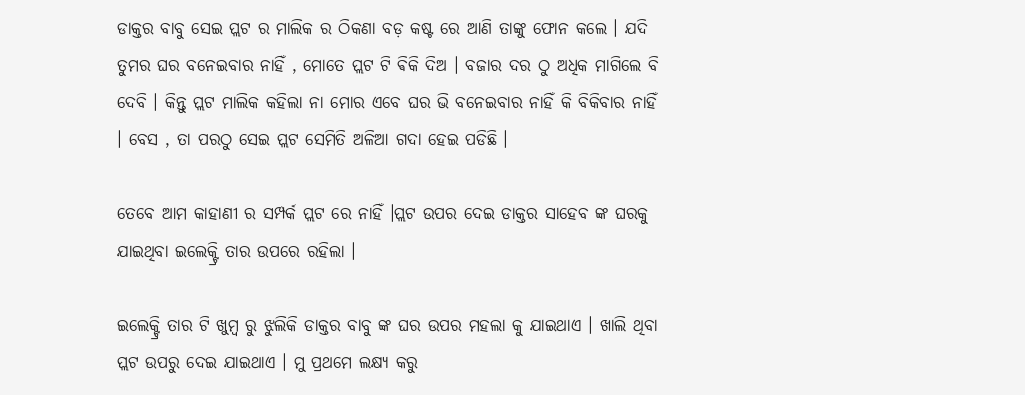ଡାକ୍ତର ବାବୁ ସେଇ ପ୍ଲଟ ର ମାଲିକ ର ଠିକଣା ବଡ଼ କଷ୍ଟ ରେ ଆଣି ତାଙ୍କୁ ଫୋନ କଲେ । ଯଦି ତୁମର ଘର ବନେଇବାର ନାହିଁ , ମୋତେ ପ୍ଲଟ ଟି ଵିକି ଦିଅ । ବଜାର ଦର ଠୁ ଅଧିକ ମାଗିଲେ ବି ଦେବି । କିନ୍ତୁ ପ୍ଲଟ ମାଲିକ କହିଲା ନା ମୋର ଏବେ ଘର ଭି ବନେଇବାର ନାହିଁ କି ବିକିବାର ନାହିଁ । ବେସ , ତା ପରଠୁ ସେଇ ପ୍ଲଟ ସେମିତି ଅଳିଆ ଗଦା ହେଇ ପଡିଛି ।

ତେବେ ଆମ କାହାଣୀ ର ସମ୍ପର୍କ ପ୍ଲଟ ରେ ନାହିଁ ।ପ୍ଲଟ ଉପର ଦେଇ ଡାକ୍ତର ସାହେବ ଙ୍କ ଘରକୁ ଯାଇଥିବା ଇଲେକ୍ଟ୍ରି ତାର ଉପରେ ରହିଲା ।

ଇଲେକ୍ଟ୍ରି ତାର ଟି ଖୁମ୍ବ ରୁ ଝୁଲିକି ଡାକ୍ତର ବାବୁ ଙ୍କ ଘର ଉପର ମହଲା କୁ ଯାଇଥାଏ । ଖାଲି ଥିବା ପ୍ଲଟ ଉପରୁ ଦେଇ ଯାଇଥାଏ । ମୁ ପ୍ରଥମେ ଲକ୍ଷ୍ୟ କରୁ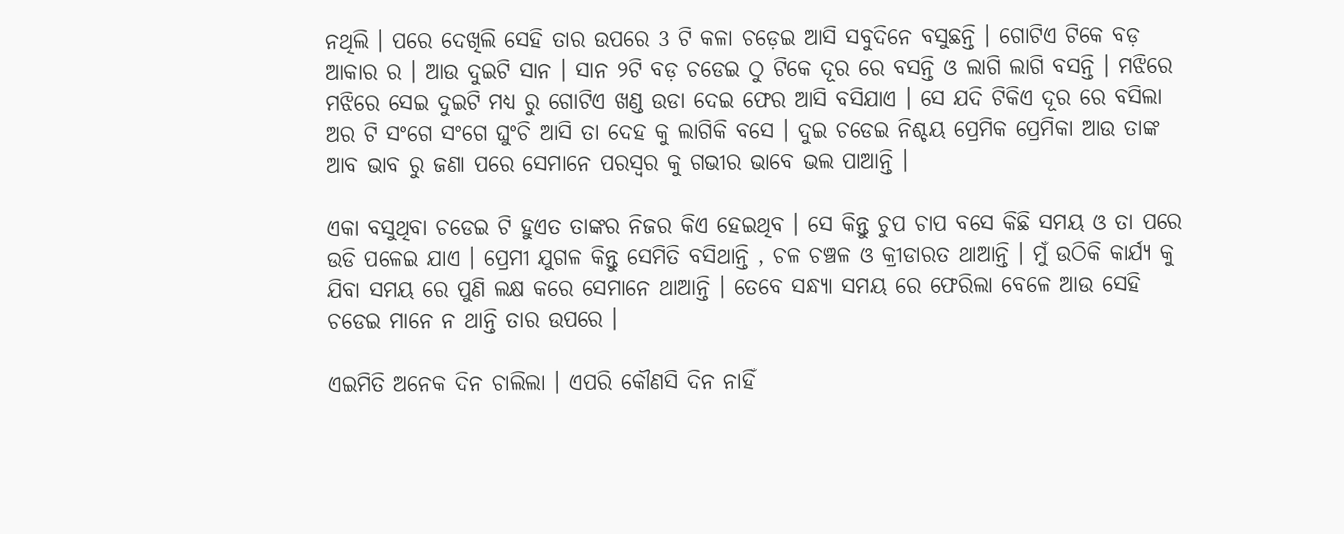ନଥିଲି । ପରେ ଦେଖିଲି ସେହି ତାର ଉପରେ 3 ଟି କଳା ଚଡ଼େଇ ଆସି ସବୁଦିନେ ବସୁଛନ୍ତି । ଗୋଟିଏ ଟିକେ ବଡ଼ ଆକାର ର । ଆଉ ଦୁଇଟି ସାନ । ସାନ ୨ଟି ବଡ଼ ଚଡେଇ ଠୁ ଟିକେ ଦୂର ରେ ବସନ୍ତି ଓ ଲାଗି ଲାଗି ବସନ୍ତି । ମଝିରେ ମଝିରେ ସେଇ ଦୁଇଟି ମଧ୍ୟ ରୁ ଗୋଟିଏ ଖଣ୍ଡ ଉଡା ଦେଇ ଫେର ଆସି ବସିଯାଏ । ସେ ଯଦି ଟିକିଏ ଦୂର ରେ ବସିଲା ଅର ଟି ସଂଗେ ସଂଗେ ଘୁଂଚି ଆସି ତା ଦେହ କୁ ଲାଗିକି ବସେ । ଦୁଇ ଚଡେଇ ନିଶ୍ଚୟ ପ୍ରେମିକ ପ୍ରେମିକା ଆଉ ତାଙ୍କ ଆବ ଭାବ ରୁ ଜଣା ପରେ ସେମାନେ ପରସ୍ବର କୁ ଗଭୀର ଭାବେ ଭଲ ପାଆନ୍ତି ।

ଏକା ବସୁଥିବା ଚଡେଇ ଟି ହୁଏତ ତାଙ୍କର ନିଜର କିଏ ହେଇଥିବ । ସେ କିନ୍ତୁ ଚୁପ ଚାପ ବସେ କିଛି ସମୟ ଓ ତା ପରେ ଉଡି ପଳେଇ ଯାଏ । ପ୍ରେମୀ ଯୁଗଳ କିନ୍ତୁ ସେମିତି ବସିଥାନ୍ତି , ଚଳ ଚଞ୍ଚଳ ଓ କ୍ରୀଡାରତ ଥାଆନ୍ତି । ମୁଁ ଉଠିକି କାର୍ଯ୍ୟ କୁ ଯିବା ସମୟ ରେ ପୁଣି ଲକ୍ଷ କରେ ସେମାନେ ଥାଆନ୍ତି । ତେବେ ସନ୍ଧ୍ୟା ସମୟ ରେ ଫେରିଲା ବେଳେ ଆଉ ସେହି ଚଡେଇ ମାନେ ନ ଥାନ୍ତି ତାର ଉପରେ ।

ଏଇମିତି ଅନେକ ଦିନ ଚାଲିଲା । ଏପରି କୌଣସି ଦିନ ନାହିଁ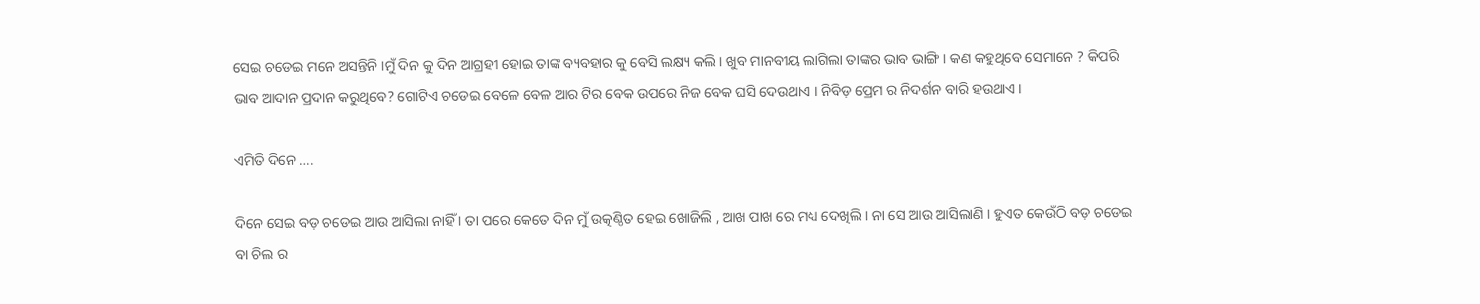ସେଇ ଚଡେଇ ମନେ ଅସନ୍ତିନି ।ମୁଁ ଦିନ କୁ ଦିନ ଆଗ୍ରହୀ ହୋଇ ତାଙ୍କ ବ୍ୟବହାର କୁ ବେସି ଲକ୍ଷ୍ୟ କଲି । ଖୁବ ମାନବୀୟ ଲାଗିଲା ତାଙ୍କର ଭାବ ଭାଙ୍ଗି । କଣ କହୁଥିବେ ସେମାନେ ? କିପରି ଭାବ ଆଦାନ ପ୍ରଦାନ କରୁଥିବେ? ଗୋଟିଏ ଚଡେଇ ବେଳେ ବେଳ ଆର ଟିର ବେକ ଉପରେ ନିଜ ବେକ ଘସି ଦେଉଥାଏ । ନିବିଡ଼ ପ୍ରେମ ର ନିଦର୍ଶନ ବାରି ହଉଥାଏ ।

ଏମିତି ଦିନେ ….

ଦିନେ ସେଇ ବଡ଼ ଚଡେଇ ଆଉ ଆସିଲା ନାହିଁ । ତା ପରେ କେତେ ଦିନ ମୁଁ ଉତ୍କଣ୍ଠିତ ହେଇ ଖୋଜିଲି , ଆଖ ପାଖ ରେ ମଧ୍ୟ ଦେଖିଲି । ନା ସେ ଆଉ ଆସିଲାଣି । ହୁଏତ କେଉଁଠି ବଡ଼ ଚଡେଇ ବା ଚିଲ ର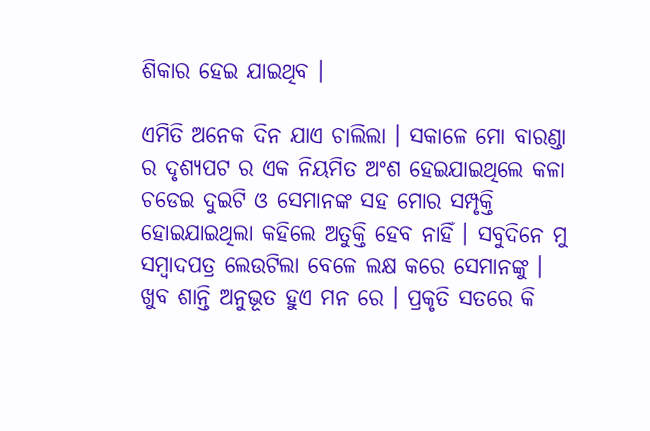ଶିକାର ହେଇ ଯାଇଥିବ ।

ଏମିତି ଅନେକ ଦିନ ଯାଏ ଚାଲିଲା । ସକାଳେ ମୋ ବାରଣ୍ଡା ର ଦୃଶ୍ୟପଟ ର ଏକ ନିୟମିତ ଅଂଶ ହେଇଯାଇଥିଲେ କଳା ଚଡେଇ ଦୁଇଟି ଓ ସେମାନଙ୍କ ସହ ମୋର ସମ୍ପୃକ୍ତି ହୋଇଯାଇଥିଲା କହିଲେ ଅତୁକ୍ତି ହେବ ନାହିଁ । ସବୁଦିନେ ମୁ ସମ୍ବାଦପତ୍ର ଲେଉଟିଲା ବେଳେ ଲକ୍ଷ କରେ ସେମାନଙ୍କୁ । ଖୁବ ଶାନ୍ତି ଅନୁଭୂତ ହୁଏ ମନ ରେ । ପ୍ରକୃତି ସତରେ କି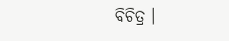ବିଚିତ୍ର ।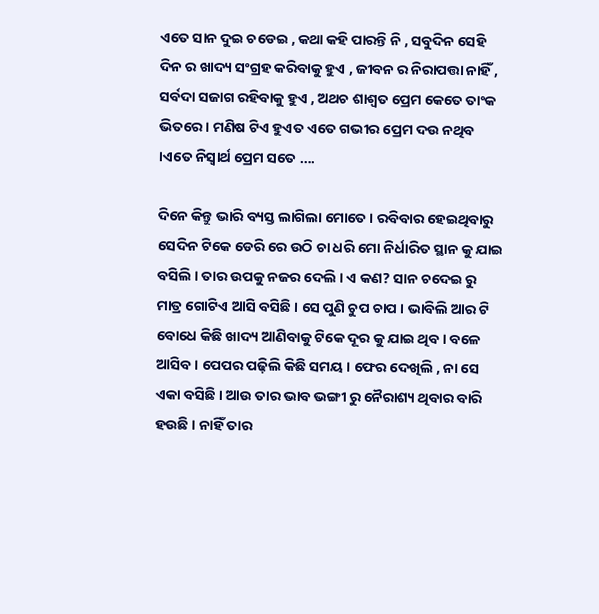ଏତେ ସାନ ଦୁଇ ଚଡେଇ , କଥା କହି ପାରନ୍ତି ନି , ସବୁଦିନ ସେହି ଦିନ ର ଖାଦ୍ୟ ସଂଗ୍ରହ କରିବାକୁ ହୁଏ , ଜୀବନ ର ନିରାପତ୍ତା ନାହିଁ , ସର୍ବଦା ସଜାଗ ରହିବାକୁ ହୁଏ , ଅଥଚ ଶାଶ୍ୱତ ପ୍ରେମ କେତେ ତାଂକ ଭିତରେ । ମଣିଷ ଟିଏ ହୁଏତ ଏତେ ଗଭୀର ପ୍ରେମ ଦଉ ନଥିବ ।ଏତେ ନିସ୍ୱାର୍ଥ ପ୍ରେମ ସତେ ….

ଦିନେ କିନ୍ତୁ ଭାରି ବ୍ୟସ୍ତ ଲାଗିଲା ମୋତେ । ରବିବାର ହେଇଥିବାରୁ ସେଦିନ ଟିକେ ଡେରି ରେ ଉଠି ଚା ଧରି ମୋ ନିର୍ଧାରିତ ସ୍ଥାନ କୁ ଯାଇ ବସିଲି । ତାର ଉପକୁ ନଜର ଦେଲି । ଏ କଣ? ସାନ ଚଦେଇ ରୁ ମାତ୍ର ଗୋଟିଏ ଆସି ବସିଛି । ସେ ପୁଣି ଚୁପ ଚାପ । ଭାବିଲି ଆର ଟି ବୋଧେ କିଛି ଖାଦ୍ୟ ଆଣିବାକୁ ଟିକେ ଦୂର କୁ ଯାଇ ଥିବ । ବଳେ ଆସିବ । ପେପର ପଢ଼ିଲି କିଛି ସମୟ । ଫେର ଦେଖିଲି , ନା ସେ ଏକା ବସିଛି । ଆଉ ତାର ଭାବ ଭଙ୍ଗୀ ରୁ ନୈରାଶ୍ୟ ଥିବାର ବାରି ହଉଛି । ନାହିଁ ତାର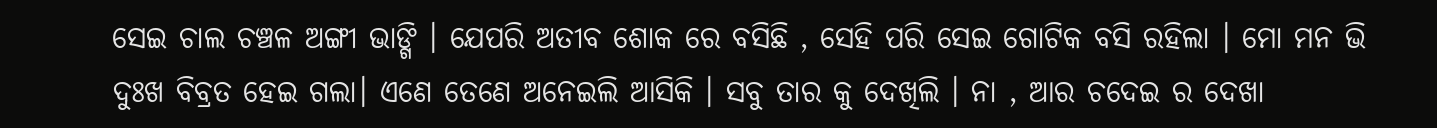ସେଇ ଚାଲ ଚଞ୍ଚଳ ଅଙ୍ଗୀ ଭାଙ୍ଗି । ଯେପରି ଅତୀବ ଶୋକ ରେ ବସିଛି , ସେହି ପରି ସେଇ ଗୋଟିକ ବସି ରହିଲା । ମୋ ମନ ଭି ଦୁଃଖ ବିବ୍ରତ ହେଇ ଗଲା। ଏଣେ ତେଣେ ଅନେଇଲି ଆସିକି । ସବୁ ତାର କୁ ଦେଖିଲି । ନା , ଆର ଚଦେଇ ର ଦେଖା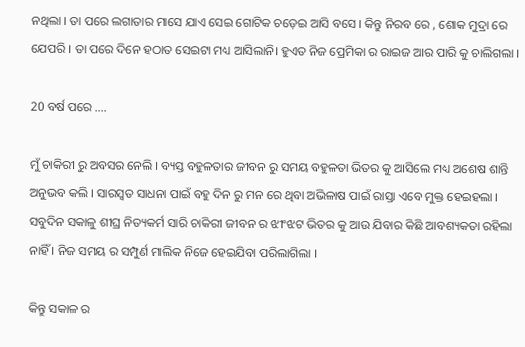ନଥିଲା । ତା ପରେ ଲଗାତାର ମାସେ ଯାଏ ସେଇ ଗୋଟିକ ଚଡ଼େଇ ଆସି ବସେ । କିନ୍ତୁ ନିରବ ରେ , ଶୋକ ମୁଦ୍ରା ରେ ଯେପରି । ତା ପରେ ଦିନେ ହଠାତ ସେଇଟା ମଧ୍ୟ ଆସିଲାନି। ହୁଏତ ନିଜ ପ୍ରେମିକା ର ରାଇଜ ଆର ପାରି କୁ ଚାଲିଗଲା ।

20 ବର୍ଷ ପରେ ….

ମୁଁ ଚାକିରୀ ରୁ ଅବସର ନେଲି । ବ୍ୟସ୍ତ ବହୁଳତାର ଜୀବନ ରୁ ସମୟ ବହୁଳତା ଭିତର କୁ ଆସିଲେ ମଧ୍ୟ ଅଶେଷ ଶାନ୍ତି ଅନୁଭବ କଲି । ସାରସ୍ବତ ସାଧନା ପାଇଁ ବହୁ ଦିନ ରୁ ମନ ରେ ଥିବା ଅଭିଳାଷ ପାଇଁ ରାସ୍ତା ଏବେ ମୁକ୍ତ ହେଇହଲା । ସବୁଦିନ ସକାଳୁ ଶୀଘ୍ର ନିତ୍ୟକର୍ମ ସାରି ଚାକିରୀ ଜୀବନ ର ଝୀଂଝଟ ଭିତର କୁ ଆଉ ଯିବାର କିଛି ଆବଶ୍ୟକତା ରହିଲା ନାହିଁ । ନିଜ ସମୟ ର ସମ୍ପୁର୍ଣ ମାଲିକ ନିଜେ ହେଇଯିବା ପରିଲାଗିଲା ।

କିନ୍ତୁ ସକାଳ ର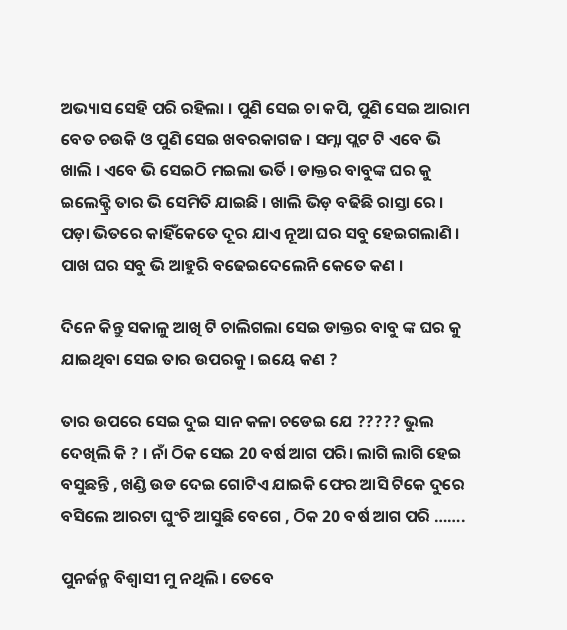ଅଭ୍ୟାସ ସେହି ପରି ରହିଲା । ପୁଣି ସେଇ ଚା କପି, ପୁଣି ସେଇ ଆରାମ ବେତ ଚଉକି ଓ ପୁଣି ସେଇ ଖବରକାଗଜ । ସମ୍ନା ପ୍ଲଟ ଟି ଏବେ ଭି ଖାଲି । ଏବେ ଭି ସେଇଠି ମଇଲା ଭର୍ତି । ଡାକ୍ତର ବାବୁଙ୍କ ଘର କୁ ଇଲେକ୍ଟ୍ରି ତାର ଭି ସେମିତି ଯାଇଛି । ଖାଲି ଭିଡ଼ ବଢିଛି ରାସ୍ତା ରେ । ପଡ଼ା ଭିତରେ କାହିଁକେତେ ଦୂର ଯାଏ ନୂଆ ଘର ସବୁ ହେଇଗଲାଣି । ପାଖ ଘର ସବୁ ଭି ଆହୁରି ବଢେଇଦେଲେନି କେତେ କଣ ।

ଦିନେ କିନ୍ତୁ ସକାଳୁ ଆଖି ଟି ଚାଲିଗଲା ସେଇ ଡାକ୍ତର ବାବୁ ଙ୍କ ଘର କୁ ଯାଇଥିବା ସେଇ ତାର ଉପରକୁ । ଇୟେ କଣ ?

ତାର ଉପରେ ସେଇ ଦୁଇ ସାନ କଳା ଚଡେଇ ଯେ ????? ଭୁଲ ଦେଖିଲି କି ? । ନାଁ ଠିକ ସେଇ 20 ବର୍ଷ ଆଗ ପରି। ଲାଗି ଲାଗି ହେଇ ବସୁଛନ୍ତି , ଖଣ୍ଡି ଉଡ ଦେଇ ଗୋଟିଏ ଯାଇକି ଫେର ଆସି ଟିକେ ଦୁରେ ବସିଲେ ଆରଟା ଘୁଂଚି ଆସୁଛି ବେଗେ , ଠିକ 20 ବର୍ଷ ଆଗ ପରି …….

ପୁନର୍ଜନ୍ମ ବିଶ୍ୱାସୀ ମୁ ନଥିଲି । ତେବେ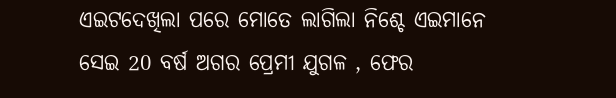ଏଇଟଦେଖିଲା ପରେ ମୋତେ ଲାଗିଲା ନିଶ୍ଚେ ଏଇମାନେ ସେଇ 20 ବର୍ଷ ଅଗର ପ୍ରେମୀ ଯୁଗଳ , ଫେର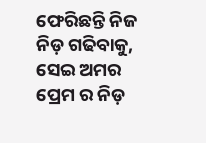ଫେରିଛନ୍ତି ନିଜ ନିଡ଼ ଗଢିବାକୁ, ସେଇ ଅମର ପ୍ରେମ ର ନିଡ଼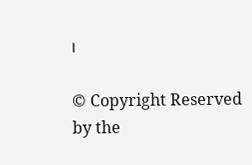।

© Copyright Reserved  by the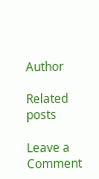Author

Related posts

Leave a Comment